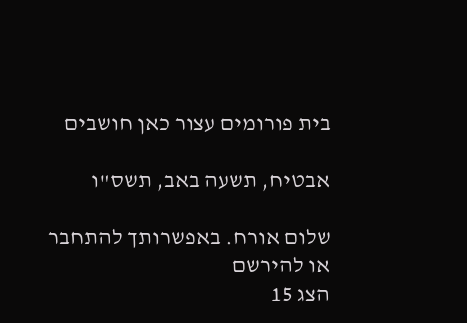בית פורומים עצור כאן חושבים

אבטיח, תשעה באב, תשס"ו

שלום אורח. באפשרותך להתחבר או להירשם
הצג 15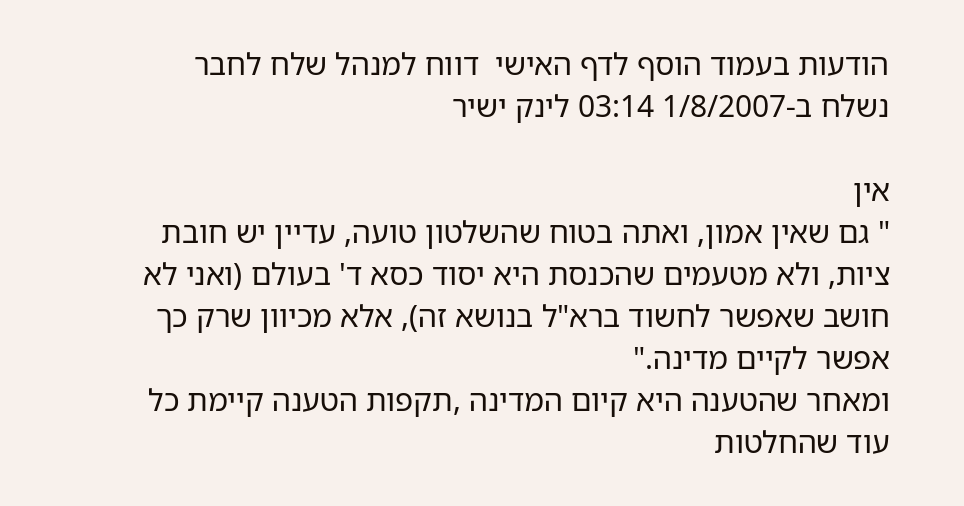הודעות בעמוד הוסף לדף האישי  דווח למנהל שלח לחבר
נשלח ב-1/8/2007 03:14 לינק ישיר

אין
" גם שאין אמון, ואתה בטוח שהשלטון טועה, עדיין יש חובת ציות, ולא מטעמים שהכנסת היא יסוד כסא ד' בעולם (ואני לא חושב שאפשר לחשוד ברא"ל בנושא זה), אלא מכיוון שרק כך אפשר לקיים מדינה."
ומאחר שהטענה היא קיום המדינה ,תקפות הטענה קיימת כל עוד שהחלטות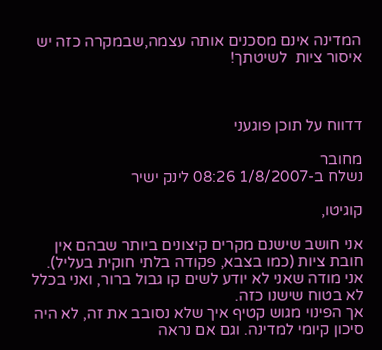המדינה אינם מסכנים אותה עצמה,שבמקרה כזה יש איסור ציות  לשיטתך!



דדווח על תוכן פוגעני

מחובר
נשלח ב-1/8/2007 08:26 לינק ישיר

קוגיטו,

אני חושב שישנם מקרים קיצונים ביותר שבהם אין חובת ציות (כמו בצבא, פקודה בלתי חוקית בעליל).
אני מודה שאני לא יודע לשים קו גבול ברור, ואני בכלל לא בטוח שישנו כזה.
אך הפינוי מגוש קטיף איך שלא נסובב את זה, לא היה סיכון קיומי למדינה. וגם אם נראה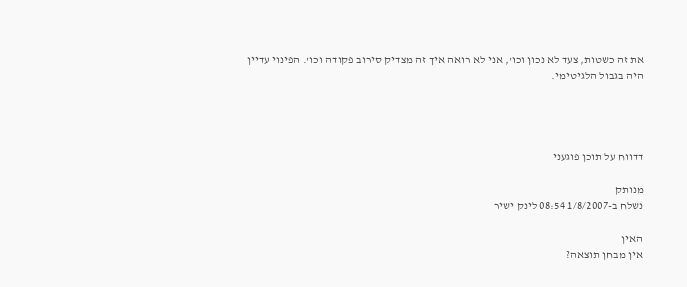את זה כשטות, צעד לא נכון וכו', אני לא רואה איך זה מצדיק סירוב פקודה וכו'. הפינוי עדיין היה בגבול הלגיטימי.




דדווח על תוכן פוגעני

מנותק
נשלח ב-1/8/2007 08:54 לינק ישיר

האין
אין מבחן תוצאה?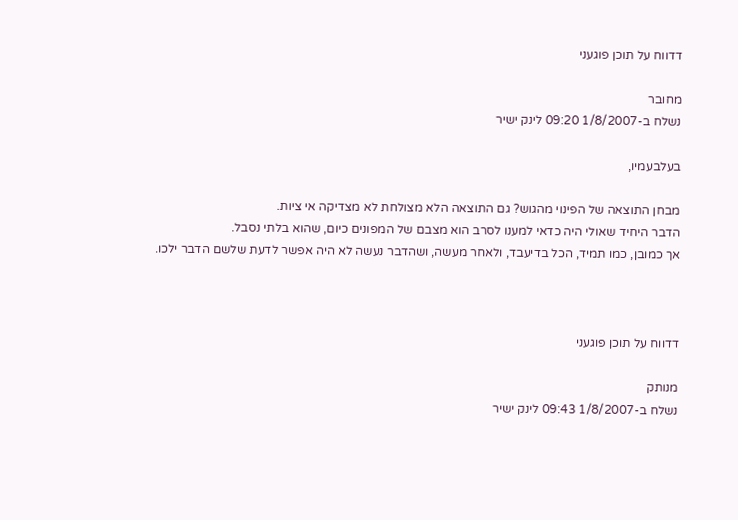דדווח על תוכן פוגעני

מחובר
נשלח ב-1/8/2007 09:20 לינק ישיר

בעלבעמיו,

מבחן התוצאה של הפינוי מהגוש? גם התוצאה הלא מצולחת לא מצדיקה אי ציות.
הדבר היחיד שאולי היה כדאי למענו לסרב הוא מצבם של המפונים כיום, שהוא בלתי נסבל.
אך כמובן, כמו תמיד, הכל בדיעבד, ולאחר מעשה, ושהדבר נעשה לא היה אפשר לדעת שלשם הדבר ילכו.



דדווח על תוכן פוגעני

מנותק
נשלח ב-1/8/2007 09:43 לינק ישיר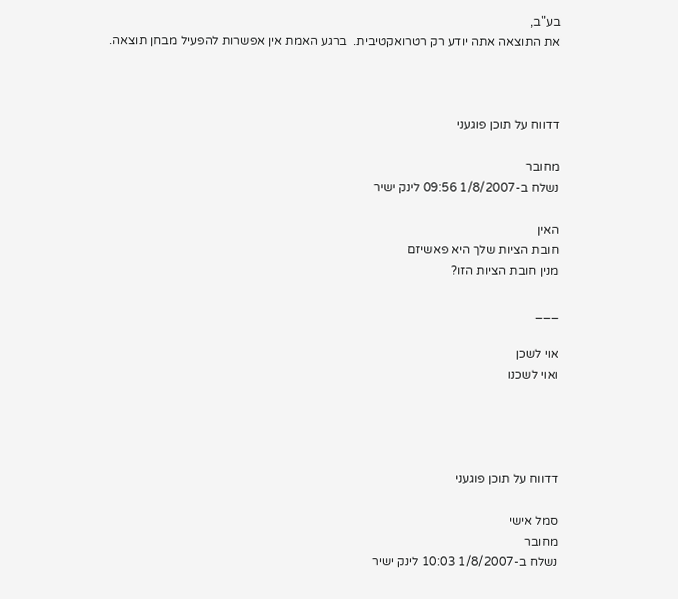בע"ב,
את התוצאה אתה יודע רק רטרואקטיבית.  ברגע האמת אין אפשרות להפעיל מבחן תוצאה.



דדווח על תוכן פוגעני

מחובר
נשלח ב-1/8/2007 09:56 לינק ישיר

האין
חובת הציות שלך היא פאשיזם
מנין חובת הציות הזו?

___

אוי לשכן
ואוי לשכנו




דדווח על תוכן פוגעני

סמל אישי
מחובר
נשלח ב-1/8/2007 10:03 לינק ישיר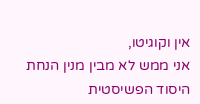אין וקוגיטו,
אני ממש לא מבין מנין הנחת היסוד הפשיסטית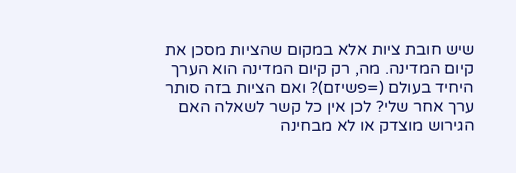שיש חובת ציות אלא במקום שהציות מסכן את קיום המדינה. מה, רק קיום המדינה הוא הערך היחיד בעולם (=פשיזם)? ואם הציות בזה סותר ערך אחר שלי? לכן אין כל קשר לשאלה האם הגירוש מוצדק או לא מבחינה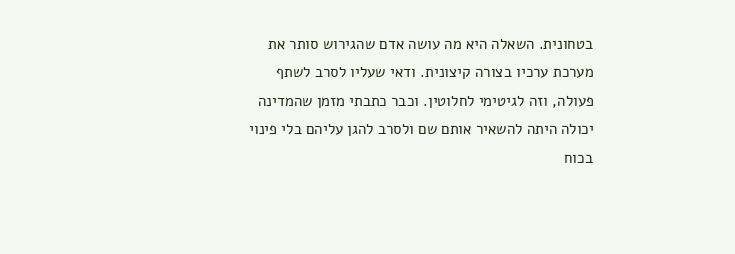בטחונית. השאלה היא מה עושה אדם שהגירוש סותר את מערכת ערכיו בצורה קיצונית. ודאי שעליו לסרב לשתף פעולה, וזה לגיטימי לחלוטין. וכבר כתבתי מזמן שהמדינה יכולה היתה להשאיר אותם שם ולסרב להגן עליהם בלי פינוי בכוח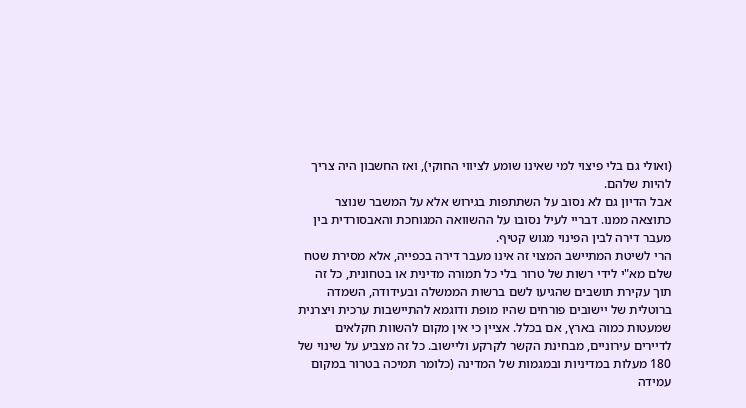(ואולי גם בלי פיצוי למי שאינו שומע לציווי החוקי), ואז החשבון היה צריך להיות שלהם.
אבל הדיון גם לא נסוב על השתתפות בגירוש אלא על המשבר שנוצר כתוצאה ממנו. דבריי לעיל נסובו על ההשוואה המגוחכת והאבסורדית בין מעבר דירה לבין הפינוי מגוש קטיף.
הרי לשיטת המתיישב המצוי זה אינו מעבר דירה בכפייה, אלא מסירת שטח שלם מא"י לידי רשות של טרור בלי כל תמורה מדינית או בטחונית, כל זה תוך עקירת תושבים שהגיעו לשם ברשות הממשלה ובעידודה, השמדה ברוטלית של יישובים פורחים שהיו מופת ודוגמא להתיישבות ערכית ויצרנית שמעטות כמוה בארץ, אם בכלל. אציין כי אין מקום להשוות חקלאים לדיירים עירוניים, מבחינת הקשר לקרקע וליישוב. כל זה מצביע על שינוי של 180 מעלות במדיניות ובמגמות של המדינה (כלומר תמיכה בטרור במקום עמידה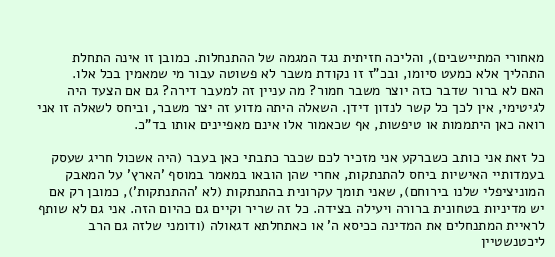מאחורי המתיישבים), והליכה חזיתית נגד המגמה של ההתנחלות. כמובן זו אינה התחלת התהליך אלא כמעט סיומו, ובכ"ז זו נקודת משבר לא פשוטה עבור מי שמאמין בכל אלו.
האם לא ברור שדבר כזה יוצר משבר חמור? מה עניין זה למעבר דירה? גם אם הצעד היה לגיטימי, אין לכך כל קשר לנדון דידן. השאלה היתה מדוע זה יצר משבר, וביחס לשאלה זו אני רואה כאן היתממות או טיפשות, אף שכאמור אלו אינם מאפיינים אותו בד"כ.

כל זאת אני כותב כשברקע אני מזכיר לכם שכבר כתבתי כאן בעבר (היה אשכול חריג שעסק בעמדותיי האישיות ביחס להתנתקות, אחרי שהן הובאו במאמר במוסף 'הארץ' על המאבק המוניציפלי שלנו בירוחם), שאני תומך עקרונית בהתנתקות (לא 'ההתנתקות'), כמובן רק אם יש מדיניות בטחונית ברורה ויעילה בצידה. כל זה שריר וקיים גם כהיום הזה. אני גם לא שותף לראיית המתנחלים את המדינה ככיסא ה' או כאתחלתא דגאולה (ודומני שלזה גם הרב ליכטנשטיין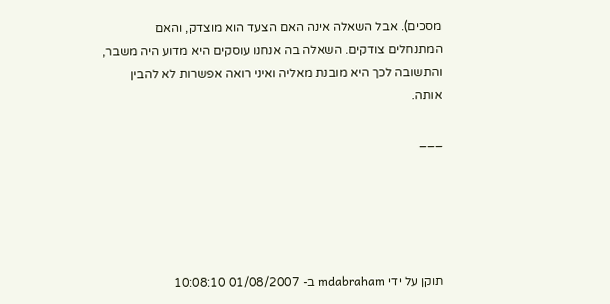מסכים). אבל השאלה אינה האם הצעד הוא מוצדק, והאם המתנחלים צודקים. השאלה בה אנחנו עוסקים היא מדוע היה משבר, והתשובה לכך היא מובנת מאליה ואיני רואה אפשרות לא להבין אותה.

___





תוקן על ידי mdabraham ב- 01/08/2007 10:08:10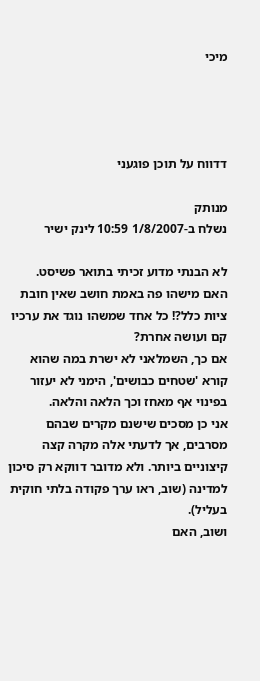מיכי




דדווח על תוכן פוגעני

מנותק
נשלח ב-1/8/2007 10:59 לינק ישיר

לא הבנתי מדוע זכיתי בתואר פשיסט.
האם מישהו פה באמת חושב שאין חובת ציות כלל?! כל אחד שמשהו נוגד את ערכיו קם ועושה אחרת?
אם כך, השמלאני לא ישרת במה שהוא קורא 'שטחים כבושים', הימני לא יעזור בפינוי אף מאחז וכך הלאה והלאה.
אני כן מסכים שישנם מקרים שבהם מסרבים, אך לדעתי אלה מקרה קצה קיצוניים ביותר. ולא מדובר דווקא רק סיכון למדינה (שוב, ראו ערך פקודה בלתי חוקית בעליל).
ושוב, האם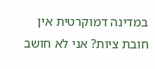במדינה דמוקרטית אין חובת ציות? אני לא חושב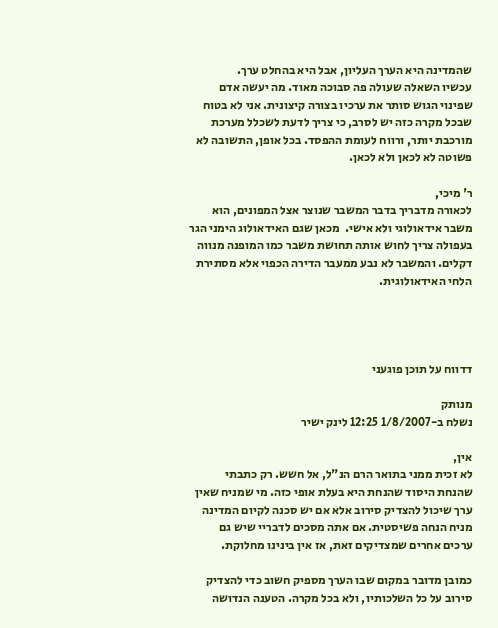שהמדינה היא הערך העליון, אבל היא בהחלט ערך.
עכשיו השאלה שעולה פה סבוכה מאוד. מה יעשה אדם שפינוי הגוש סותר את ערכיו בצורה קיצונית. אני לא בטוח שבכל מקרה כזה יש לסרב, כי צריך לדעת לשכלל מערכת מורכבת יותר, ורווח לעומת ההפסד. בכל אופן, התשובה לא פשוטה לא לכאן ולא לכאן.

ר' מיכי,
לכאורה מדבריך בדבר המשבר שנוצר אצל המפונים, הוא משבר אידאולוגי ולא אישי.  מכאן שגם האידאולוג הימני הגר בעפולה צריך לחוש אותה תחושת משבר כמו המופנה מנווה דקלים. והמשבר לא נבע ממעבר הדירה הכפוי אלא מסתירת הלחי האידאולוגית.




דדווח על תוכן פוגעני

מנותק
נשלח ב-1/8/2007 12:25 לינק ישיר

אין,
לא זכית ממני בתואר הרם הנ"ל, אל חשש. רק כתבתי שהנחת היסוד שהנחת היא בעלת אופי כזה. מי שמניח שאין ערך שיכול להצדיק סירוב אלא אם יש סכנה לקיום המדינה מניח הנחה פשיסטית. אם אתה מסכים לדבריי שיש גם ערכים אחרים שמצדיקים זאת, אז אין בינינו מחלוקת.

כמובן מדובר במקום שבו הערך מספיק חשוב כדי להצדיק סירוב על כל השלכותיו, ולא בכל מקרה. הטענה הנדושה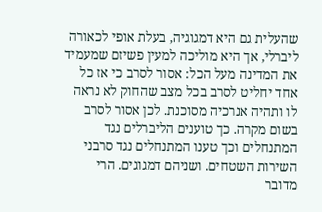שהעלית גם היא דמגוגיה, בעלת אופי לכאורה ליברלי, אך היא מוליכה למעין פשיזם שמעמיד את המדינה מעל הכל: אסור לסרב כי אז כל אחד יחליט לסרב בכל מצב שהחוק לא נראה לו ותהיה אנרכיה מסוכנת. לכן אסור לסרב בשום מקרה. כך טוענים הליברלים נגד המתנחלים וכך טענו המתנחלים נגד סרבני השירות השטחים. ושניהם דמגוגים. הרי מדובר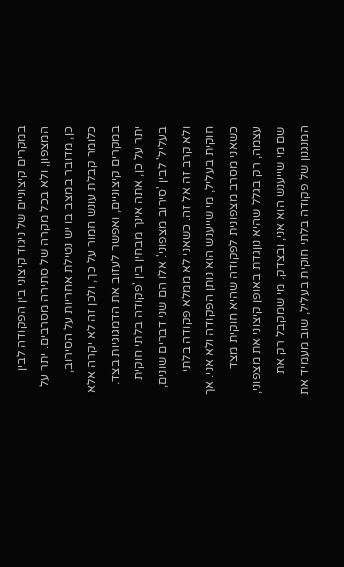במקרים קיצוניים של ניגוד קיצוני בין הפקודה לבין המצפון, ולא בכל מקרה של סתירה מסרבים. יתר על כן, מדובר במצב בו יש נטילת אחריות על הסירוב, כלומר קבלת עונש חמור על כך, ולכן זה לא יקרה אלא במקרים קיצוניים, ואפשר לעזוב את הדמגוגיות בצד.
יתר על כן, אתה אינך מבחין בין 'פקודה בלתי חוקית בעליל' לבין 'סירוב מצפוני'. אלו הם שני דברים שונים, ולא קרב זה אל זה. כשאני לא ממלא פקודה בלתי חוקית בעליל, מי שייענש הוא נותן הפקודה ולא אני. אך כשאני מסרב מצפונית לפקודה שהיא חוקית מצד עצמה, רק בגלל שהיא נוןגדת באופן קיצוני את מצפוני, שם מי שייענש הוא אני, ובצדק. מי שמקבל רק את המנגנון של פקודה בלתי חוקית בעליל, שוב מעמיד את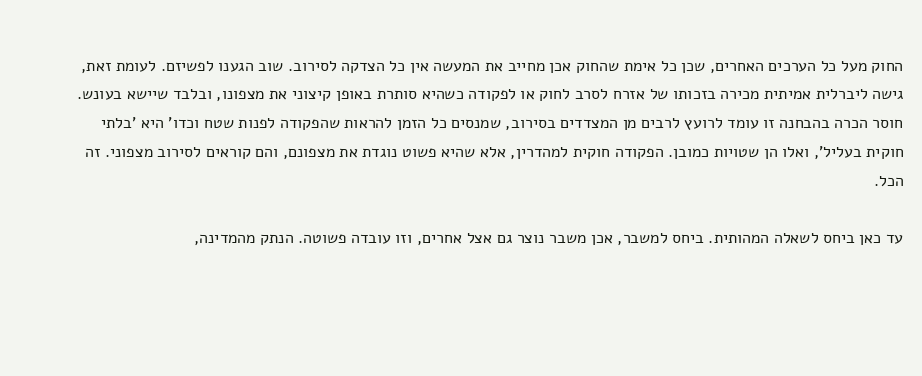החוק מעל כל הערכים האחרים, שכן כל אימת שהחוק אכן מחייב את המעשה אין כל הצדקה לסירוב. שוב הגענו לפשיזם. לעומת זאת, גישה ליברלית אמיתית מכירה בזכותו של אזרח לסרב לחוק או לפקודה כשהיא סותרת באופן קיצוני את מצפונו, ובלבד שיישא בעונש.
חוסר הכרה בהבחנה זו עומד לרועץ לרבים מן המצדדים בסירוב, שמנסים כל הזמן להראות שהפקודה לפנות שטח וכדו' היא 'בלתי חוקית בעליל', ואלו הן שטויות כמובן. הפקודה חוקית למהדרין, אלא שהיא פשוט נוגדת את מצפונם, והם קוראים לסירוב מצפוני. זה הכל.

עד כאן ביחס לשאלה המהותית. ביחס למשבר, אכן משבר נוצר גם אצל אחרים, וזו עובדה פשוטה. הנתק מהמדינה,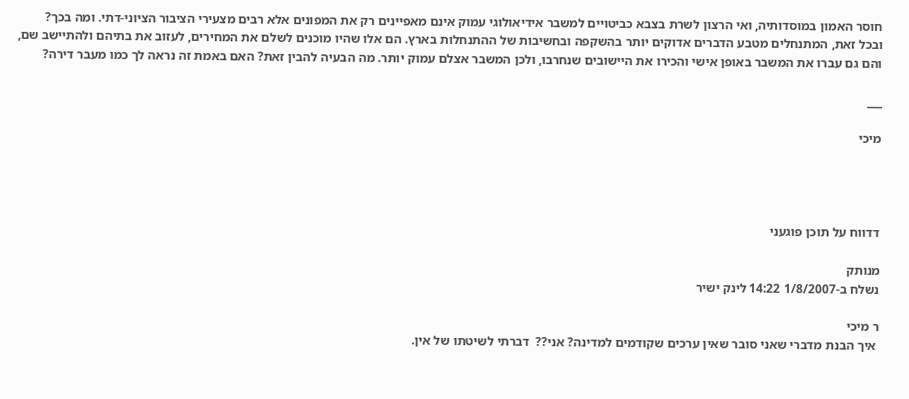חוסר האמון במוסדותיה, ואי הרצון לשרת בצבא כביטויים למשבר אידיאולוגי עמוק אינם מאפיינים רק את המפונים אלא רבים מצעירי הציבור הציוני-דתי. ומה בכך?
ובכל זאת, המתנחלים מטבע הדברים אדוקים יותר בהשקפה ובחשיבות של ההתנחלות בארץ. הם אלו שהיו מוכנים לשלם את המחירים, לעזוב את בתיהם ולהתיישב שם, והם גם עברו את המשבר באופן אישי והכירו את היישובים שנחרבו, ולכן המשבר אצלם עמוק יותר. מה הבעיה להבין זאת? האם באמת זה נראה לך כמו מעבר דירה?

___

מיכי




דדווח על תוכן פוגעני

מנותק
נשלח ב-1/8/2007 14:22 לינק ישיר

ר מיכי
 איך הבנת מדברי שאני סובר שאין ערכים שקודמים למדינה? אני??  דברתי לשיטתו של אין.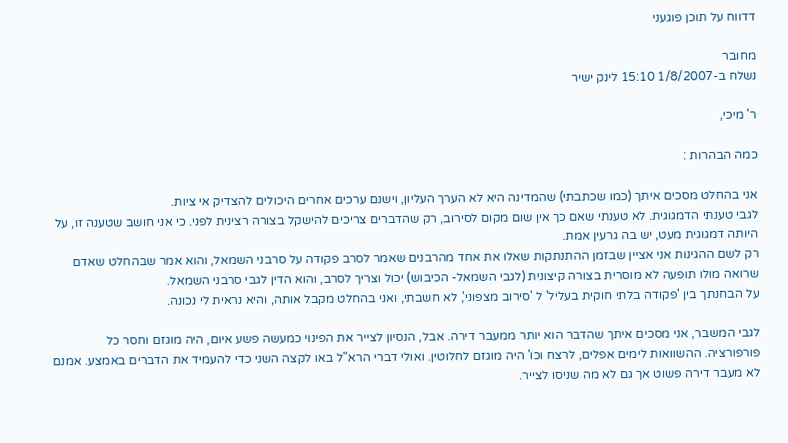דדווח על תוכן פוגעני

מחובר
נשלח ב-1/8/2007 15:10 לינק ישיר

ר' מיכי,

כמה הבהרות :

אני בהחלט מסכים איתך (כמו שכתבתי) שהמדינה היא לא הערך העליון, וישנם ערכים אחרים היכולים להצדיק אי ציות.
לגבי טענתי הדמגוגית. לא טענתי שאם כך אין שום מקום לסירוב, רק שהדברים צריכים להישקל בצורה רצינית לפני. כי אני חושב שטענה זו, על היותה דמגוגית מעט, יש בה גרעין אמת.
רק לשם ההגינות אני אציין שבזמן ההתנתקות שאלו את אחד מהרבנים שאמר לסרב פקודה על סרבני השמאל, והוא אמר שבהחלט שאדם שרואה מולו תופעה לא מוסרית בצורה קיצונית (לגבי השמאל- הכיבוש) יכול וצריך לסרב, והוא הדין לגבי סרבני השמאל.
על הבחנתך בין 'פקודה בלתי חוקית בעליל' ל 'סירוב מצפוני', לא חשבתי, ואני בהחלט מקבל אותה, והיא נראית לי נכונה.

לגבי המשבר, אני מסכים איתך שהדבר הוא יותר ממעבר דירה. אבל, הנסיון לצייר את הפינוי כמעשה פשע איום, היה מוגזם וחסר כל פורפורציה. ההשוואות לימים אפלים, לרצח וכו' היה מוגזם לחלוטין. ואולי דברי הרא"ל באו לקצה השני כדי להעמיד את הדברים באמצע. אמנם לא מעבר דירה פשוט אך גם לא מה שניסו לצייר.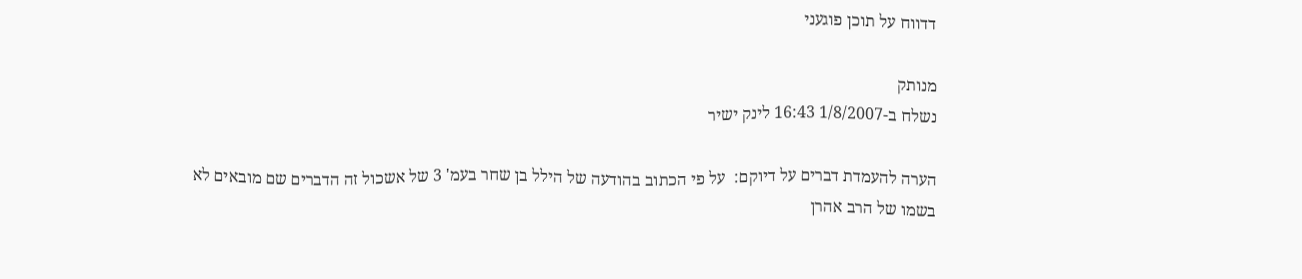דדווח על תוכן פוגעני

מנותק
נשלח ב-1/8/2007 16:43 לינק ישיר

הערה להעמדת דברים על דיוקם:  על פי הכתוב בהודעה של הילל בן שחר בעמ' 3 של אשכול זה הדברים שם מובאים לא בשמו של הרב אהרן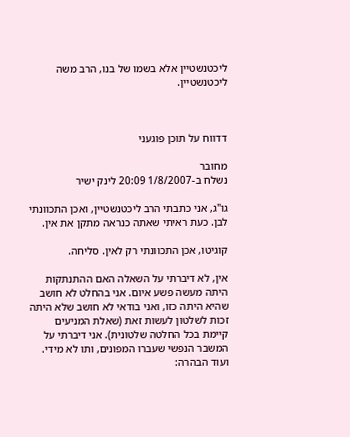ליכטנשטיין אלא בשמו של בנו, הרב משה ליכטנשטיין.



דדווח על תוכן פוגעני

מחובר
נשלח ב-1/8/2007 20:09 לינק ישיר

גו"ג, אני כתבתי הרב ליכטנשטיין, ואכן התכוונתי לבן. כעת ראיתי שאתה כנראה מתקן את אין.

קוגיטו, אכן התכוונתי רק לאין. סליחה.

אין, לא דיברתי על השאלה האם ההתנתקות היתה מעשה פשע איום. אני בהחלט לא חושב שהיא היתה כזו, ואני בודאי לא חושב שלא היתה זכות לשלטון לעשות זאת (שאלת המניעים קיימת בכל החלטה שלטונית). אני דיברתי על המשבר הנפשי שעברו המפונים, ותו לא מידי.
ועוד הבהרה: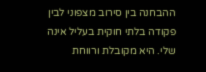ההבחנה בין סירוב מצפוני לבין פקודה בלתי חוקית בעליל אינה שלי. היא מקובלת ורווחת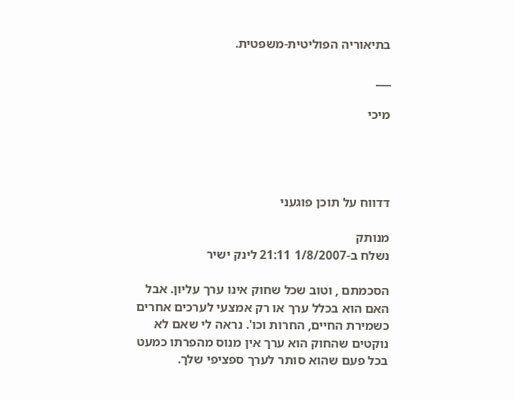בתיאוריה הפוליטית-משפטית.

___

מיכי




דדווח על תוכן פוגעני

מנותק
נשלח ב-1/8/2007 21:11 לינק ישיר

הסכמתם , וטוב שכל שחוק אינו ערך עליון. אבל האם הוא בכלל ערך או רק אמצעי לערכים אחרים כשמירת החיים, החרות וכו'. נראה לי שאם לא נוקטים שהחוק הוא ערך אין מנוס מהפרתו כמעט בכל פעם שהוא סותר לערך ספציפי שלך.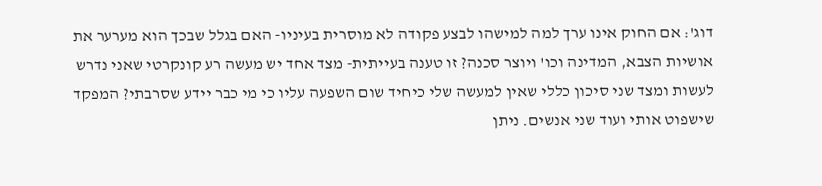דוג': אם החוק אינו ערך למה למישהו לבצע פקודה לא מוסרית בעיניו- האם בגלל שבכך הוא מערער את אושיות הצבא, המדינה וכו' ויוצר סכנה? זו טענה בעייתית- מצד אחד יש מעשה רע קונקרטי שאני נדרש לעשות ומצד שני סיכון כללי שאין למעשה שלי כיחיד שום השפעה עליו כי מי כבר יידע שסרבתי? המפקד שישפוט אותי ועוד שני אנשים. ניתן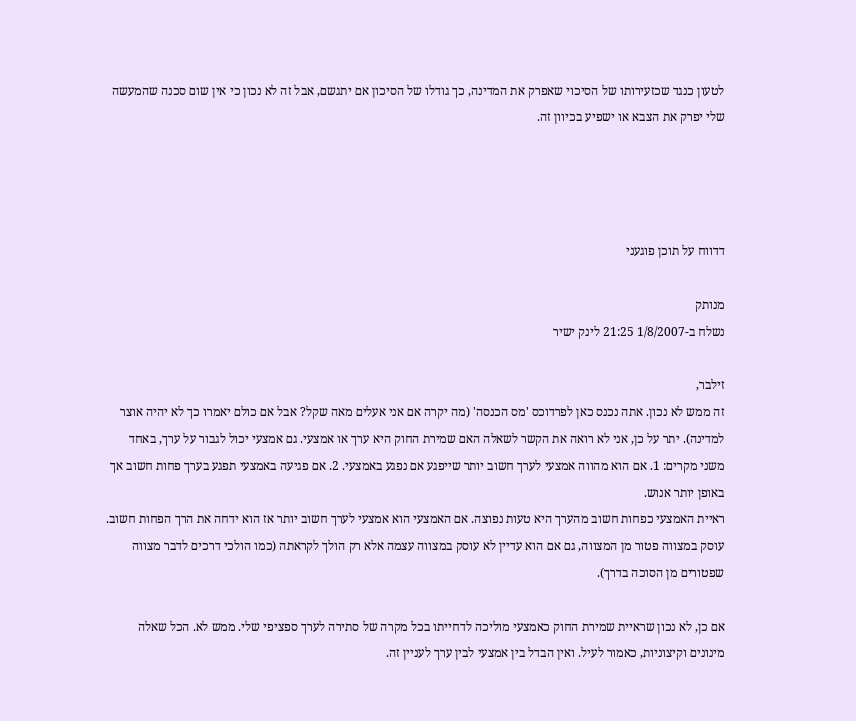לטעון כנגד שכזעירותו של הסיכוי שאפרק את המדינה, כך גודלו של הסיכון אם יתגשם, אבל זה לא נכון כי אין שום סכנה שהמעשה שלי יפרק את הצבא או ישפיע בכיוון זה.




דדווח על תוכן פוגעני

מנותק
נשלח ב-1/8/2007 21:25 לינק ישיר

זילבר,
זה ממש לא נכון. אתה נכנס כאן לפרדוכס 'מס הכנסה' (מה יקרה אם אני אעלים מאה שקל? אבל אם כולם יאמרו כך לא יהיה אוצר למדינה). יתר על כן, אני לא רואה את הקשר לשאלה האם שמירת החוק היא ערך או אמצעי. גם אמצעי יכול לגבור על ערך, באחד משני מקרים: 1. אם הוא מהווה אמצעי לערך חשוב יותר שייפגע אם נפגע באמצעי. 2. אם פגיעה באמצעי תפגע בערך פחות חשוב אך באופן יותר אנוש.
ראיית האמצעי כפחות חשוב מהערך היא טעות נפוצה. אם האמצעי הוא אמצעי לערך חשוב יותר אז הוא ידחה את הרך הפחות חשוב. עוסק במצווה פטור מן המצווה, גם אם הוא עדיין לא עוסק במצווה עצמה אלא רק הולך לקראתה (כמו הולכי דרכים לדבר מצווה שפטורים מן הסוכה בדרך).

אם כן, לא נכון שראיית שמירת החוק כאמצעי מוליכה לדחייתו בכל מקרה של סתירה לערך ספציפי שלי. ממש לא. הכל שאלה מינונים וקיצוניות, כאמור לעיל. ואין הבדל בין אמצעי לבין ערך לעניין זה.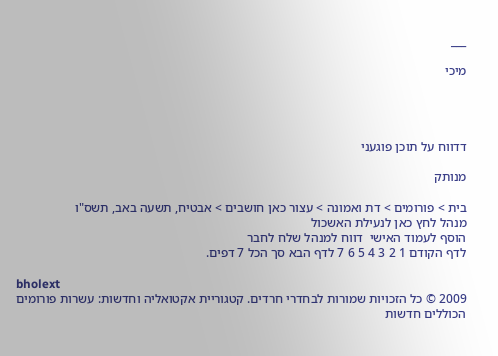___

מיכי




דדווח על תוכן פוגעני

מנותק

בית > פורומים > דת ואמונה > עצור כאן חושבים > אבטיח, תשעה באב, תשס"ו
מנהל לחץ כאן לנעילת האשכול
הוסף לעמוד האישי  דווח למנהל שלח לחבר
לדף הקודם 1 2 3 4 5 6 7 לדף הבא סך הכל 7 דפים.

bholext
2009 © כל הזכויות שמורות לבחדרי חרדים. קטגוריית אקטואליה וחדשות: עשרות פורומים הכוללים חדשות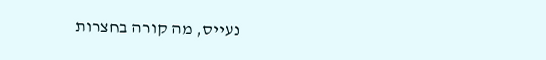נעייס, מה קורה בחצרות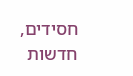חסידים, חדשות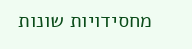מחסידויות שונות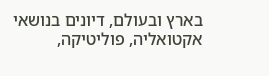בארץ ובעולם, דיונים בנושאי אקטואליה, פוליטיקה,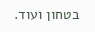בטחון ועוד.